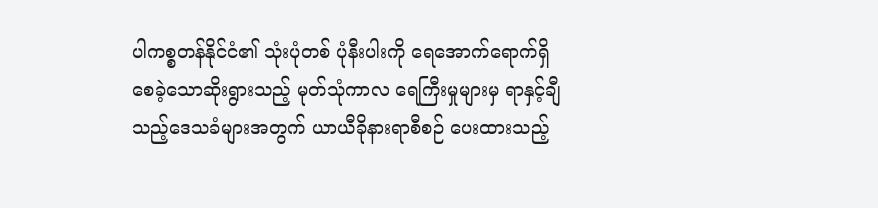ပါကစ္စတန်နိုင်ငံ၏ သုံးပုံတစ် ပုံနီးပါးကို ရေအောက်ရောက်ရှိစေခဲ့သောဆိုးရွားသည့် မုတ်သုံကာလ ရေကြီးမှုများမှ ရာနှင့်ချီသည့်ဒေသခံများအတွက် ယာယီခိုနားရာစီစဉ် ပေးထားသည့်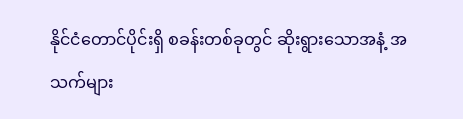နိုင်ငံတောင်ပိုင်းရှိ စခန်းတစ်ခုတွင် ဆိုးရွားသောအနံ့ အသက်များ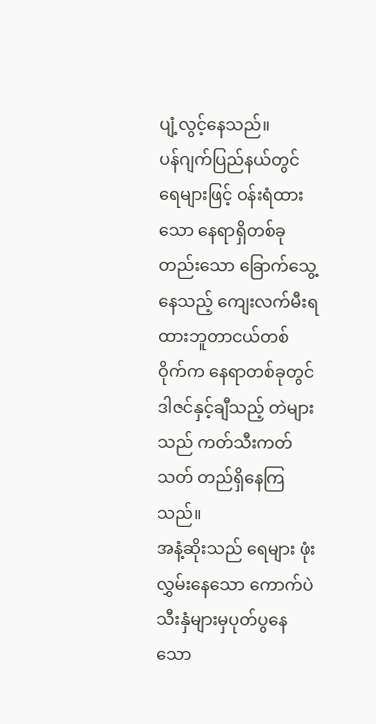ပျံ့လွင့်နေသည်။
ပန်ဂျက်ပြည်နယ်တွင် ရေများဖြင့် ဝန်းရံထားသော နေရာရှိတစ်ခု တည်းသော ခြောက်သွေ့နေသည့် ကျေးလက်မီးရထားဘူတာငယ်တစ်ဝိုက်က နေရာတစ်ခုတွင် ဒါဇင်နှင့်ချီသည့် တဲများသည် ကတ်သီးကတ်သတ် တည်ရှိနေကြသည်။
အနံ့ဆိုးသည် ရေများ ဖုံးလွှမ်းနေသော ကောက်ပဲသီးနှံများမှပုတ်ပွနေသော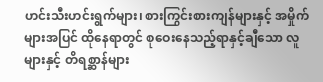ဟင်းသီးဟင်းရွက်များ၊ စားကြွင်းစားကျန်များနှင့် အမှိုက်များအပြင် ထိုနေရာတွင် စုဝေးနေသည့်ရာနှင့်ချီသော လူများနှင့် တိရစ္ဆာန်များ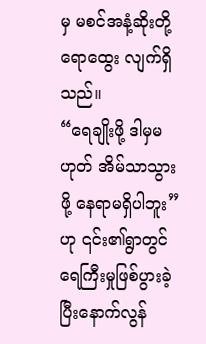မှ မစင်အနံ့ဆိုးတို့ ရောထွေး လျက်ရှိသည်။
“ရေချိုးဖို့ ဒါမှမဟုတ် အိမ်သာသွားဖို့ နေရာမရှိပါဘူး”ဟု ၎င်း၏ရွာတွင် ရေကြီးမှုဖြစ်ပွားခဲ့ပြီးနောက်လွန်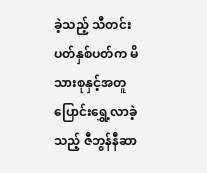ခဲ့သည့် သီတင်းပတ်နှစ်ပတ်က မိသားစုနှင့်အတူ ပြောင်းရွှေ့လာခဲ့သည့် ဇီဘွန်နီဆာ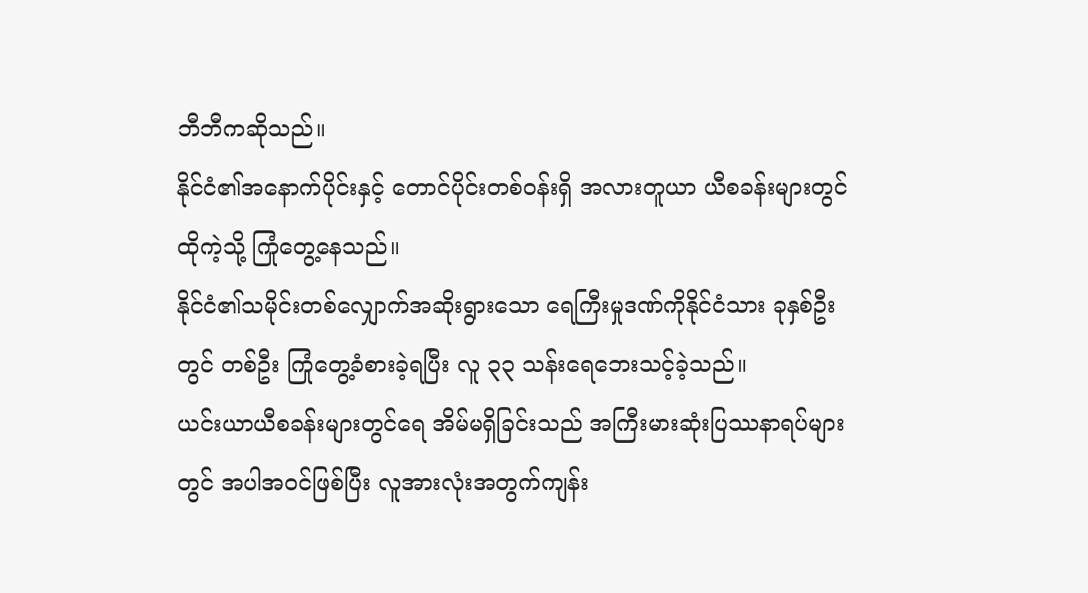ဘီဘီကဆိုသည်။
နိုင်ငံ၏အနောက်ပိုင်းနှင့် တောင်ပိုင်းတစ်ဝန်းရှိ အလားတူယာ ယီစခန်းများတွင် ထိုကဲ့သို့ ကြုံတွေ့နေသည်။
နိုင်ငံ၏သမိုင်းတစ်လျှောက်အဆိုးရွားသော ရေကြီးမှုဒဏ်ကိုနိုင်ငံသား ခုနှစ်ဦးတွင် တစ်ဦး ကြုံတွေ့ခံစားခဲ့ရပြီး လူ ၃၃ သန်းရေဘေးသင့်ခဲ့သည်။
ယင်းယာယီစခန်းများတွင်ရေ အိမ်မရှိခြင်းသည် အကြီးမားဆုံးပြဿနာရပ်များတွင် အပါအဝင်ဖြစ်ပြီး လူအားလုံးအတွက်ကျန်း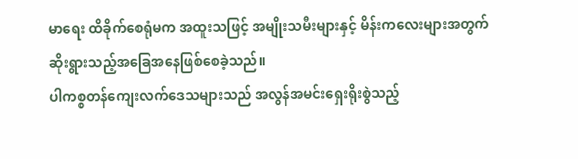မာရေး ထိခိုက်စေရုံမက အထူးသဖြင့် အမျိုးသမီးများနှင့် မိန်းကလေးများအတွက် ဆိုးရွားသည့်အခြေအနေဖြစ်စေခဲ့သည်။
ပါကစ္စတန်ကျေးလက်ဒေသများသည် အလွန်အမင်းရှေးရိုးစွဲသည့်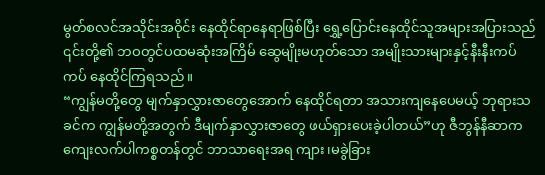မွတ်စလင်အသိုင်းအဝိုင်း နေထိုင်ရာနေရာဖြစ်ပြီး ရွှေ့ပြောင်းနေထိုင်သူအများအပြားသည် ၎င်းတို့၏ ဘဝတွင်ပထမဆုံးအကြိမ် ဆွေမျိုးမဟုတ်သော အမျိုးသားများနှင့်နီးနီးကပ်ကပ် နေထိုင်ကြရသည်။
“ကျွန်မတို့တွေ မျက်နှာလွှားဇာတွေအောက် နေထိုင်ရတာ အသားကျနေပေမယ့် ဘုရားသခင်က ကျွန်မတို့အတွက် ဒီမျက်နှာလွှားဇာတွေ ဖယ်ရှားပေးခဲ့ပါတယ်”ဟု ဇီဘွန်နီဆာက ကျေးလက်ပါကစ္စတန်တွင် ဘာသာရေးအရ ကျား၊မခွဲခြား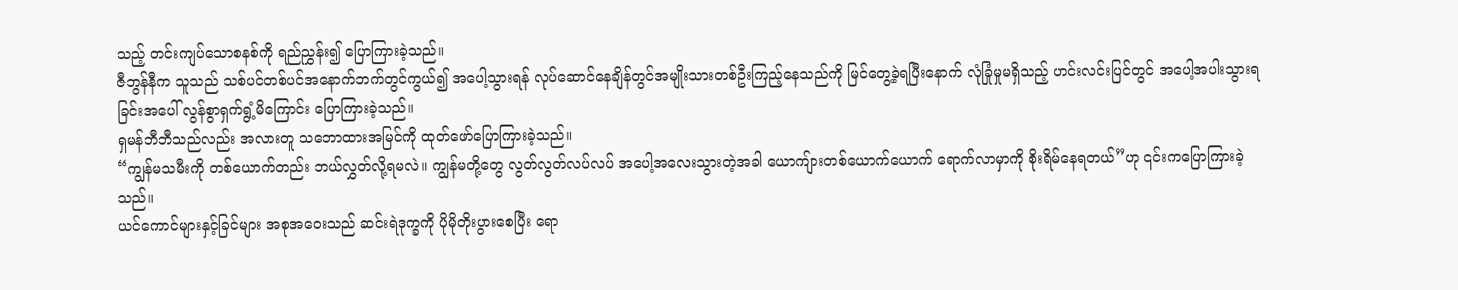သည့် တင်းကျပ်သောစနစ်ကို ရည်ညွှန်း၍ ပြောကြားခဲ့သည်။
ဇီဘွန်နီက သူသည် သစ်ပင်တစ်ပင်အနောက်ဘက်တွင်ကွယ်၍ အပေါ့သွားရန် လုပ်ဆောင်နေချိန်တွင်အမျိုးသားတစ်ဦးကြည့်နေသည်ကို မြင်တွေ့ခဲ့ရပြီးနောက် လုံခြုံမှုမရှိသည့် ဟင်းလင်းပြင်တွင် အပေါ့အပါးသွားရခြင်းအပေါ် လွန်စွာရှက်ရွံ့မိကြောင်း ပြောကြားခဲ့သည်။
ရှမန်ဘီဘီသည်လည်း အလားတူ သဘောထားအမြင်ကို ထုတ်ဖော်ပြောကြားခဲ့သည်။
“ကျွန်မသမီးကို တစ်ယောက်တည်း ဘယ်လွှတ်လို့ရမလဲ။ ကျွန်မတို့တွေ လွတ်လွတ်လပ်လပ် အပေါ့အလေးသွားတဲ့အခါ ယောကျ်ားတစ်ယောက်ယောက် ရောက်လာမှာကို စိုးရိမ်နေရတယ်”ဟု ၎င်းကပြောကြားခဲ့သည်။
ယင်ကောင်များနှင့်ခြင်များ အစုအဝေးသည် ဆင်းရဲဒုက္ခကို ပိုမိုတိုးပွားစေပြီး ရော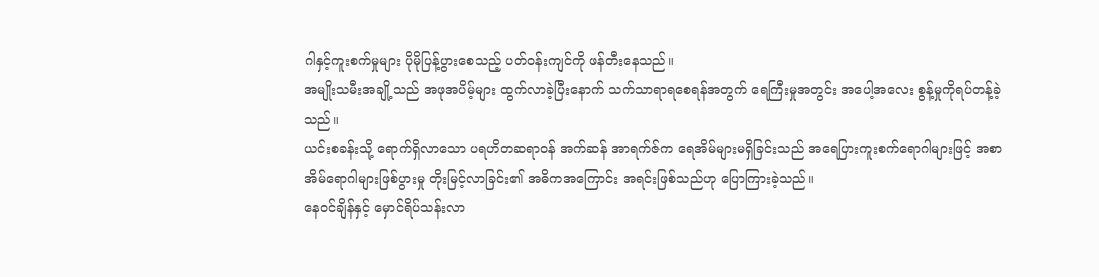ဂါနှင့်ကူးစက်မှုများ ပိုမိုပြန့်ပွားစေသည့် ပတ်ဝန်းကျင်ကို ဖန်တီးနေသည်။
အမျိုးသမီးအချို့သည် အဖုအပိမ့်များ ထွက်လာခဲ့ပြီးနောက် သက်သာရာရစေရန်အတွက် ရေကြီးမှုအတွင်း အပေါ့အလေး စွန့်မှုကိုရပ်တန့်ခဲ့သည်။
ယင်းစခန်းသို့ ရောက်ရှိလာသော ပရဟိတဆရာဝန် အက်ဆန် အာရက်ဇ်က ရေအိမ်များမရှိခြင်းသည် အရေပြားကူးစက်ရောဂါများဖြင့် အစာအိမ်ရောဂါများဖြစ်ပွားမှု တိုးမြင့်လာခြင်း၏ အဓိကအကြောင်း အရင်းဖြစ်သည်ဟု ပြောကြားခဲ့သည်။
နေဝင်ချိန်နှင့် မှောင်ရိပ်သန်းလာ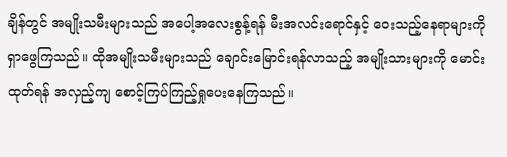ချိန်တွင် အမျိုးသမီးများသည် အပေါ့အလေးစွန့်ရန် မီးအလင်းရောင်နှင့် ဝေးသည့်နေရာများကို ရှာဖွေကြသည်။ ထိုအမျိုးသမီးများသည် ချောင်းမြောင်းရန်လာသည့် အမျိုးသားများကို မောင်းထုတ်ရန် အလှည့်ကျ စောင့်ကြပ်ကြည့်ရှုပေးနေကြသည်။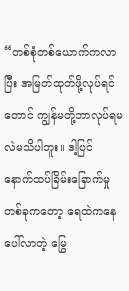“တစ်စုံတစ်ယောက်ကလာပြီး အမြတ်ထုတ်ဖို့လုပ်ရင်တောင် ကျွန်မတို့ဘာလုပ်ရမလဲမသိပါဘူး။ ဒါ့ပြင် နောက်ထပ်ခြိမ်းခြောက်မှုတစ်ခုကတော့ ရေထဲကနေပေါ်လာတဲ့ မြွေ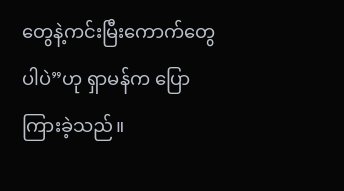တွေနဲ့ကင်းမြီးကောက်တွေပါပဲ”ဟု ရှာမန်က ပြောကြားခဲ့သည်။